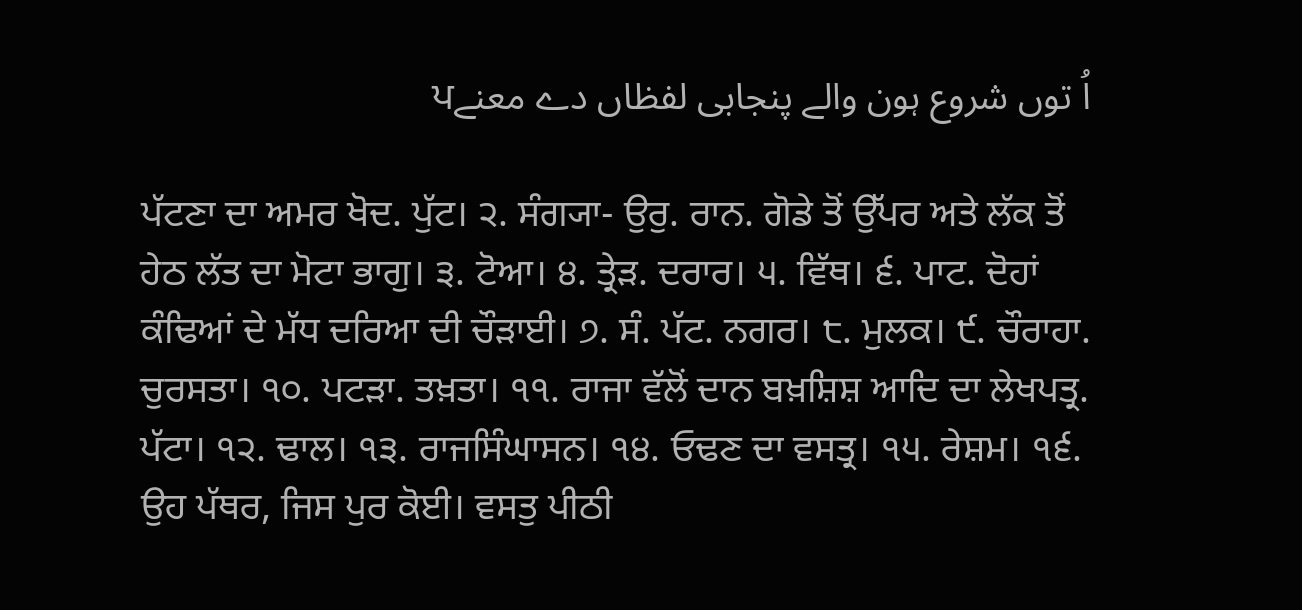اُ توں شروع ہون والے پنجابی لفظاں دے معنےਪ

ਪੱਟਣਾ ਦਾ ਅਮਰ ਖੋਦ. ਪੁੱਟ। ੨. ਸੰਗ੍ਯਾ- ਉਰੁ. ਰਾਨ. ਗੋਡੇ ਤੋਂ ਉੱਪਰ ਅਤੇ ਲੱਕ ਤੋਂ ਹੇਠ ਲੱਤ ਦਾ ਮੋਟਾ ਭਾਗੁ। ੩. ਟੋਆ। ੪. ਤ੍ਰੇੜ. ਦਰਾਰ। ੫. ਵਿੱਥ। ੬. ਪਾਟ. ਦੋਹਾਂ ਕੰਢਿਆਂ ਦੇ ਮੱਧ ਦਰਿਆ ਦੀ ਚੌੜਾਈ। ੭. ਸੰ. ਪੱਟ. ਨਗਰ। ੮. ਮੁਲਕ। ੯. ਚੌਰਾਹਾ. ਚੁਰਸਤਾ। ੧੦. ਪਟੜਾ. ਤਖ਼ਤਾ। ੧੧. ਰਾਜਾ ਵੱਲੋਂ ਦਾਨ ਬਖ਼ਸ਼ਿਸ਼ ਆਦਿ ਦਾ ਲੇਖਪਤ੍ਰ. ਪੱਟਾ। ੧੨. ਢਾਲ। ੧੩. ਰਾਜਸਿੰਘਾਸਨ। ੧੪. ਓਢਣ ਦਾ ਵਸਤ੍ਰ। ੧੫. ਰੇਸ਼ਮ। ੧੬. ਉਹ ਪੱਥਰ, ਜਿਸ ਪੁਰ ਕੋਈ। ਵਸਤੁ ਪੀਠੀ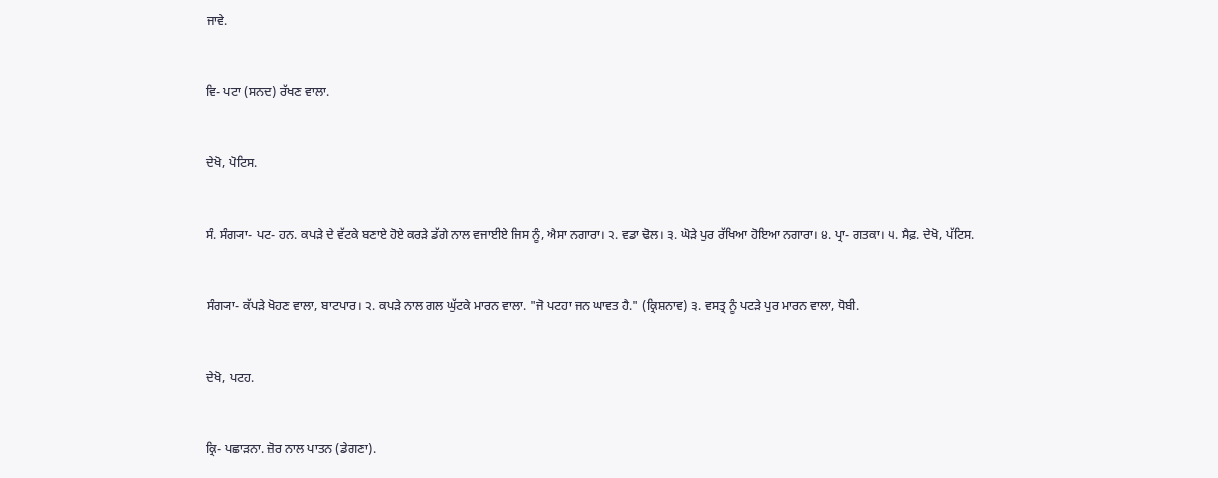ਜਾਵੇ.


ਵਿ- ਪਟਾ (ਸਨਦ) ਰੱਖਣ ਵਾਲਾ.


ਦੇਖੋ, ਪੋਟਿਸ.


ਸੰ. ਸੰਗ੍ਯਾ- ਪਟ- ਹਨ. ਕਪੜੇ ਦੇ ਵੱਟਕੇ ਬਣਾਏ ਹੋਏ ਕਰੜੇ ਡੱਗੇ ਨਾਲ ਵਜਾਈਏ ਜਿਸ ਨੂੰ, ਐਸਾ ਨਗਾਰਾ। ੨. ਵਡਾ ਢੋਲ। ੩. ਘੋੜੇ ਪੁਰ ਰੱਖਿਆ ਹੋਇਆ ਨਗਾਰਾ। ੪. ਪ੍ਰਾ- ਗਤਕਾ। ੫. ਸੈਫ਼. ਦੇਖੋ, ਪੱਟਿਸ.


ਸੰਗ੍ਯਾ- ਕੱਪੜੇ ਖੋਹਣ ਵਾਲਾ, ਬਾਟਪਾਰ। ੨. ਕਪੜੇ ਨਾਲ ਗਲ ਘੁੱਟਕੇ ਮਾਰਨ ਵਾਲਾ. "ਜੋ ਪਟਹਾ ਜਨ ਘਾਵਤ ਹੈ." (ਕ੍ਰਿਸ਼ਨਾਵ) ੩. ਵਸਤ੍ਰ ਨੂੰ ਪਟੜੇ ਪੁਰ ਮਾਰਨ ਵਾਲਾ, ਧੋਬੀ.


ਦੇਖੋ, ਪਟਹ.


ਕ੍ਰਿ- ਪਛਾੜਨਾ. ਜ਼ੋਰ ਨਾਲ ਪਾਤਨ (ਡੇਗਣਾ).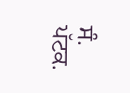ਸੰ. ਪੱਟਕ.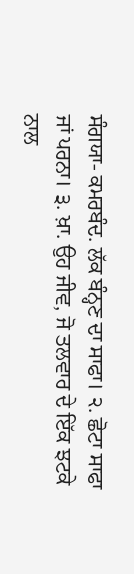ਸੰਗਯਾ- ਕਮਰਬੰਦ. ਲੱਕ ਬੰਨ੍ਹਣ ਦਾ ਸਾਫਾ। ੨. ਛੋਟਾ ਸਾਫਾ ਜਾਂ ਪਰਨਾ। ੩. ਖ਼ਾ. ਉਹ ਜੀਵ, ਜੋ ਤਲਵਾਰ ਦੇ ਇੱਕ ਝਟਕੇ ਨਾਲ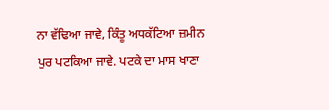ਨਾ ਵੱਢਿਆ ਜਾਵੇ, ਕਿੰਤੂ ਅਧਕੱਟਿਆ ਜ਼ਮੀਨ ਪੁਰ ਪਟਕਿਆ ਜਾਵੇ. ਪਟਕੇ ਦਾ ਮਾਸ ਖਾਣਾ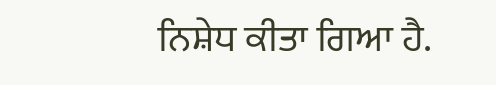ਨਿਸ਼ੇਧ ਕੀਤਾ ਗਿਆ ਹੈ.